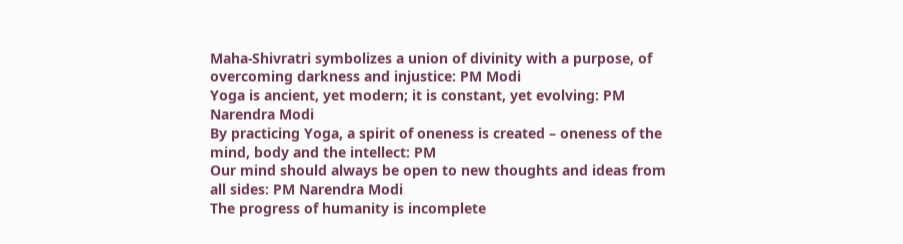Maha-Shivratri symbolizes a union of divinity with a purpose, of overcoming darkness and injustice: PM Modi
Yoga is ancient, yet modern; it is constant, yet evolving: PM Narendra Modi
By practicing Yoga, a spirit of oneness is created – oneness of the mind, body and the intellect: PM
Our mind should always be open to new thoughts and ideas from all sides: PM Narendra Modi
The progress of humanity is incomplete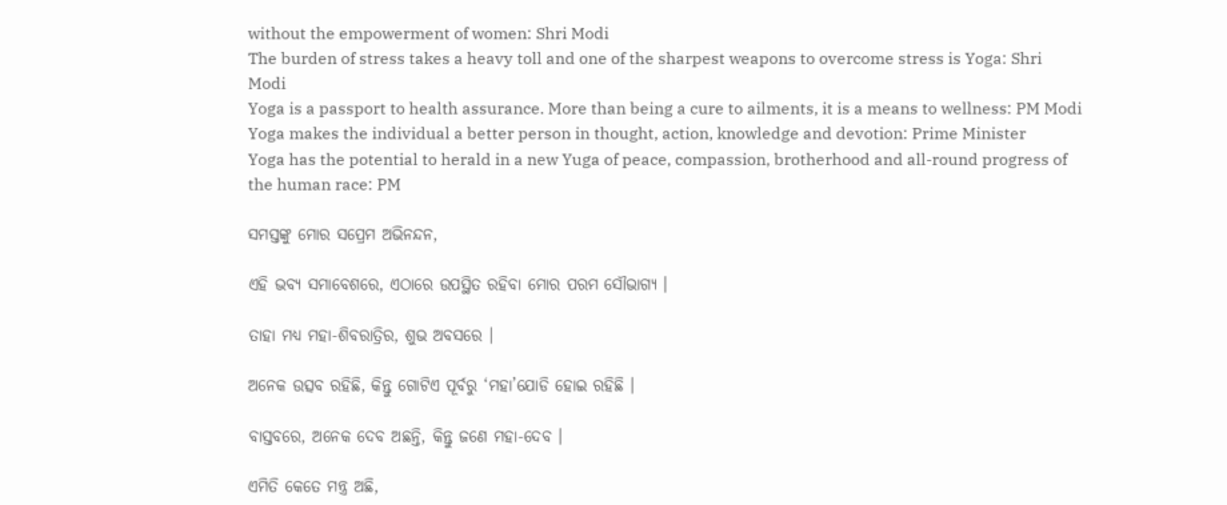without the empowerment of women: Shri Modi
The burden of stress takes a heavy toll and one of the sharpest weapons to overcome stress is Yoga: Shri Modi
Yoga is a passport to health assurance. More than being a cure to ailments, it is a means to wellness: PM Modi
Yoga makes the individual a better person in thought, action, knowledge and devotion: Prime Minister
Yoga has the potential to herald in a new Yuga of peace, compassion, brotherhood and all-round progress of the human race: PM

ସମସ୍ତଙ୍କୁ ମୋର ସପ୍ରେମ ଅଭିନନ୍ଦନ,

ଏହି ଭବ୍ୟ ସମାବେଶରେ, ଏଠାରେ ଉପସ୍ଥିତ ରହିବା ମୋର ପରମ ସୌଭାଗ୍ୟ ।

ତାହା ମଧ୍ୟ ମହା-ଶିବରାତ୍ରିର, ଶୁଭ ଅବସରେ ।

ଅନେକ ଉତ୍ସବ ରହିଛି, କିନ୍ତୁ ଗୋଟିଏ ପୂର୍ବରୁ ‘ମହା’ଯୋଡି ହୋଇ ରହିଛି ।

ବାସ୍ତବରେ, ଅନେକ ଦେବ ଅଛନ୍ତି, କିନ୍ତୁ ଜଣେ ମହା-ଦେବ ।

ଏମିତି କେତେ ମନ୍ତ୍ର ଅଛି,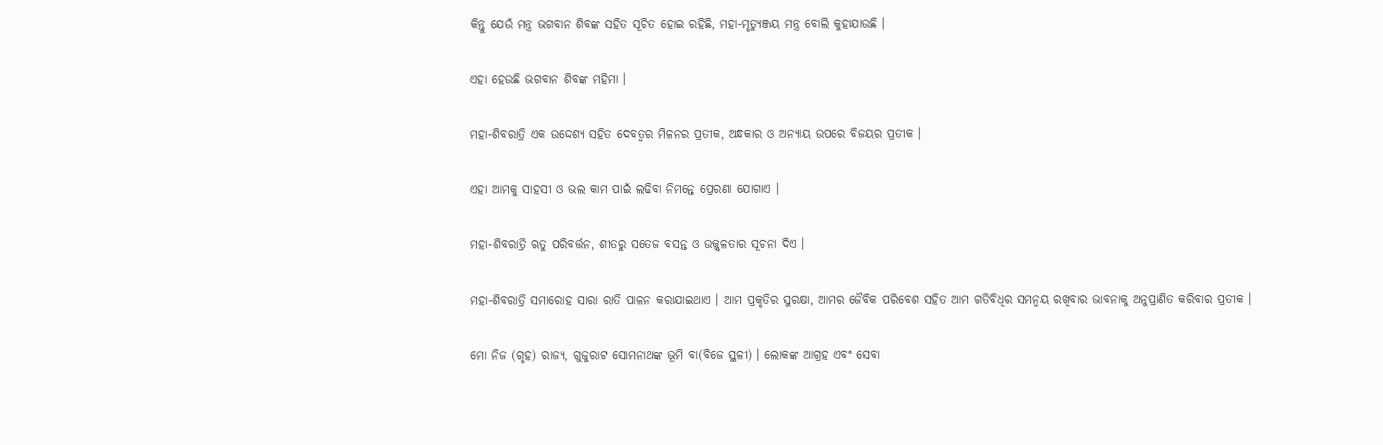କିନ୍ତୁ ଯେଉଁ ମନ୍ତ୍ର ଭଗବାନ ଶିବଙ୍କ ସହିତ ସୂଚିତ ହୋଇ ରହିଛି, ମହା-ମୃତ୍ୟୁଞ୍ଜୟ ମନ୍ତ୍ର ବୋଲି କୁହାଯାଉଛି ।

ଏହା ହେଉଛି ଭଗବାନ ଶିବଙ୍କ ମହିମା ।

ମହା-ଶିବରାତ୍ରି ଏକ ଉଦ୍ଦେଶ୍ୟ ସହିତ ଦେବତ୍ୱର ମିଳନର ପ୍ରତୀକ, ଅନ୍ଧକାର ଓ ଅନ୍ୟାୟ ଉପରେ ବିଜୟର ପ୍ରତୀକ ।

ଏହା ଆମକୁ ସାହସୀ ଓ ଭଲ କାମ ପାଇଁ ଲଢିବା ନିମନ୍ତେ ପ୍ରେରଣା ଯୋଗାଏ ।

ମହା-ଶିବରାତ୍ରି ଋତୁ ପରିବର୍ତ୍ତନ, ଶୀତରୁ ସତେଜ ବସନ୍ତ ଓ ଉଜ୍ଜ୍ୱଳତାର ସୂଚନା ଦିଏ ।

ମହା-ଶିବରାତ୍ରି ସମାରୋହ ସାରା ରାତି ପାଳନ କରାଯାଇଥାଏ । ଆମ ପ୍ରକୃତିର ସୁରକ୍ଷା, ଆମର ଜୈବିକ ପରିବେଶ ସହିତ ଆମ ଗତିବିଧିର ସମନ୍ୱୟ ରଖିବାର ଭାବନାକୁ ଅନୁପ୍ରାଣିତ କରିବାର ପ୍ରତୀକ ।

ମୋ ନିଜ (ଗୃହ) ରାଜ୍ୟ, ଗୁଜୁରାଟ ସୋମନାଥଙ୍କ ଭୂମି ବା(ବିଜେ ସ୍ଥଳୀ) । ଲୋକଙ୍କ ଆଗ୍ରହ ଏବଂ ସେବା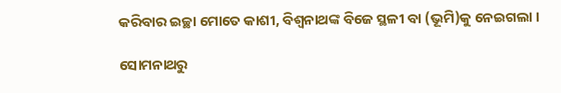କରିବାର ଇଚ୍ଛା ମୋତେ କାଶୀ, ବିଶ୍ୱନାଥଙ୍କ ବିଜେ ସ୍ଥଳୀ ବା (ଭୂମି)କୁ ନେଇଗଲା ।

ସୋମନାଥରୁ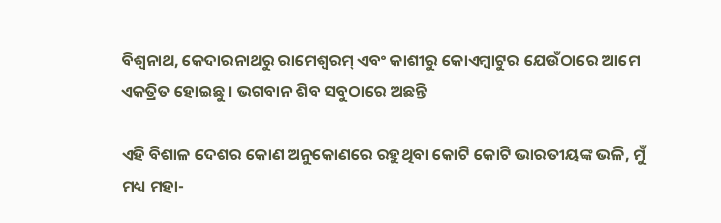ବିଶ୍ୱନାଥ, କେଦାରନାଥରୁ ରାମେଶ୍ୱରମ୍ ଏବଂ କାଶୀରୁ କୋଏମ୍ବାଟୁର ଯେଉଁଠାରେ ଆମେ ଏକତ୍ରିତ ହୋଇଛୁ । ଭଗବାନ ଶିବ ସବୁଠାରେ ଅଛନ୍ତି

ଏହି ବିଶାଳ ଦେଶର କୋଣ ଅନୁକୋଣରେ ରହୁଥିବା କୋଟି କୋଟି ଭାରତୀୟଙ୍କ ଭଳି, ମୁଁ ମଧ୍ୟ ମହା-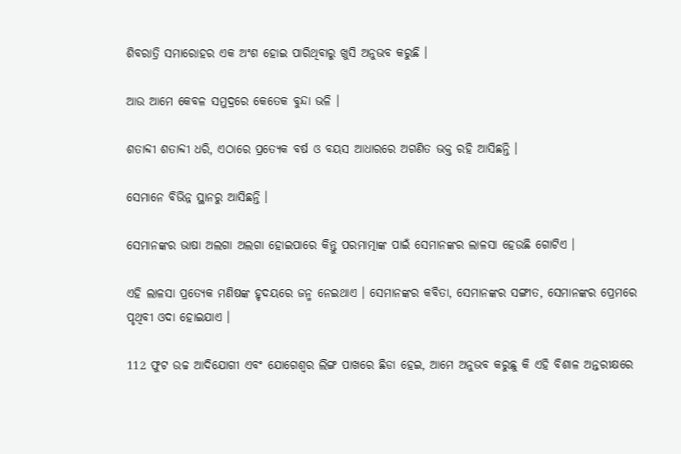ଶିବରାତ୍ରି ସମାରୋହର ଏକ ଅଂଶ ହୋଇ ପାରିଥିବାରୁ ଖୁସି ଅନୁଭବ କରୁଛି ।

ଆଉ ଆମେ କେବଳ ସମୁଦ୍ରରେ କେତେକ ବୁନ୍ଦା ଭଳି ।

ଶତାବ୍ଦୀ ଶତାବ୍ଦୀ ଧରି, ଏଠାରେ ପ୍ରତ୍ୟେକ ବର୍ଷ ଓ ବୟସ ଆଧାରରେ ଅଗଣିତ ଭକ୍ତ ରହି ଆସିଛନ୍ତି ।

ସେମାନେ ବିଭିନ୍ନ ସ୍ଥାନରୁ ଆସିଛନ୍ତି ।

ସେମାନଙ୍କର ଭାଷା ଅଲଗା ଅଲଗା ହୋଇପାରେ କିନ୍ତୁ ପରମାତ୍ମାଙ୍କ ପାଇଁ ସେମାନଙ୍କର ଲାଳସା ହେଉଛି ଗୋଟିଏ ।

ଏହି ଲାଳସା ପ୍ରତ୍ୟେକ ମଣିଷଙ୍କ ହୃଦୟରେ ଜନ୍ମ ନେଇଥାଏ । ସେମାନଙ୍କର କବିତା, ସେମାନଙ୍କର ସଙ୍ଗୀତ, ସେମାନଙ୍କର ପ୍ରେମରେ ପୃଥିବୀ ଓଦା ହୋଇଯାଏ ।

112 ଫୁଟ ଉଚ୍ଚ ଆଦିଯୋଗୀ ଏବଂ ଯୋଗେଶ୍ୱର ଲିଙ୍ଗ ପାଖରେ ଛିଡା ହେଇ, ଆମେ ଅନୁଭବ କରୁଛୁ କି ଏହି ବିଶାଳ ଅନ୍ତରୀକ୍ଷରେ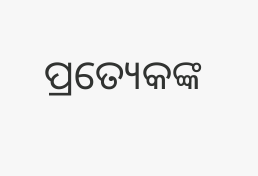ପ୍ରତ୍ୟେକଙ୍କ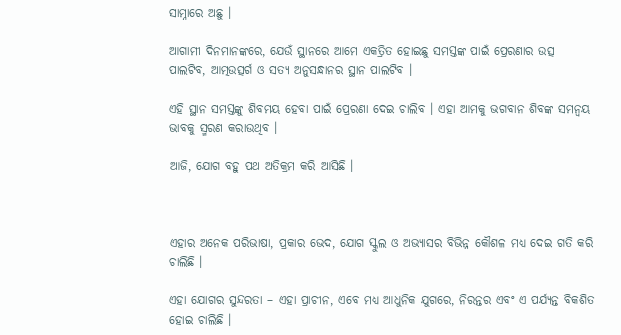ସାମ୍ନାରେ ଅଛୁ ।

ଆଗାମୀ ଦିନମାନଙ୍କରେ, ଯେଉଁ ସ୍ଥାନରେ ଆମେ ଏକତ୍ରିତ ହୋଇଛୁ ସମସ୍ତଙ୍କ ପାଇଁ ପ୍ରେରଣାର ଉତ୍ସ ପାଲଟିବ, ଆତ୍ମଉତ୍ସର୍ଗ ଓ ସତ୍ୟ ଅନୁସନ୍ଧାନର ସ୍ଥାନ ପାଲଟିବ ।

ଏହି ସ୍ଥାନ ସମସ୍ତଙ୍କୁ ଶିବମୟ ହେବା ପାଇଁ ପ୍ରେରଣା ଦେଇ ଚାଲିବ । ଏହା ଆମକୁ ଭଗବାନ ଶିବଙ୍କ ସମନ୍ୱୟ ଭାବକୁ ସ୍ମରଣ କରାଉଥିବ ।

ଆଜି, ଯୋଗ ବହୁ ପଥ ଅତିକ୍ରମ କରି ଆସିଛି ।



ଏହାର ଅନେକ ପରିଭାଷା, ପ୍ରକାର ଭେଦ, ଯୋଗ ସ୍କୁଲ ଓ ଅଭ୍ୟାସର ବିଭିନ୍ନ କୌଶଳ ମଧ୍ୟ ଦେଇ ଗତି କରି ଚାଲିଛି ।

ଏହା ଯୋଗର ସୁନ୍ଦରତା – ଏହା ପ୍ରାଚୀନ, ଏବେ ମଧ୍ୟ ଆଧୁନିକ ଯୁଗରେ, ନିରନ୍ତର ଏବଂ ଏ ପର୍ଯ୍ୟନ୍ତ ବିକଶିତ ହୋଇ ଚାଲିଛି ।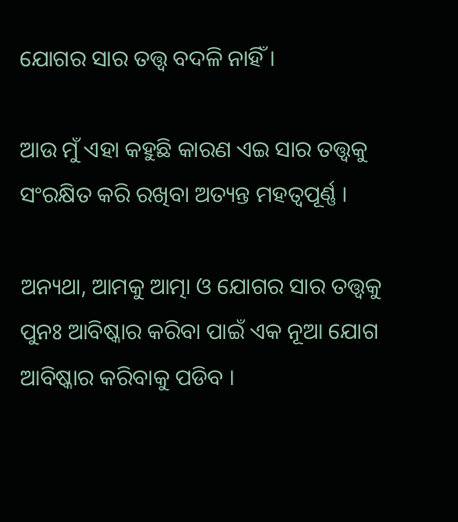ଯୋଗର ସାର ତତ୍ତ୍ଵ ବଦଳି ନାହିଁ ।

ଆଉ ମୁଁ ଏହା କହୁଛି କାରଣ ଏଇ ସାର ତତ୍ତ୍ଵକୁ ସଂରକ୍ଷିତ କରି ରଖିବା ଅତ୍ୟନ୍ତ ମହତ୍ୱପୂର୍ଣ୍ଣ ।

ଅନ୍ୟଥା, ଆମକୁ ଆତ୍ମା ଓ ଯୋଗର ସାର ତତ୍ତ୍ଵକୁ ପୁନଃ ଆବିଷ୍କାର କରିବା ପାଇଁ ଏକ ନୂଆ ଯୋଗ ଆବିଷ୍କାର କରିବାକୁ ପଡିବ ।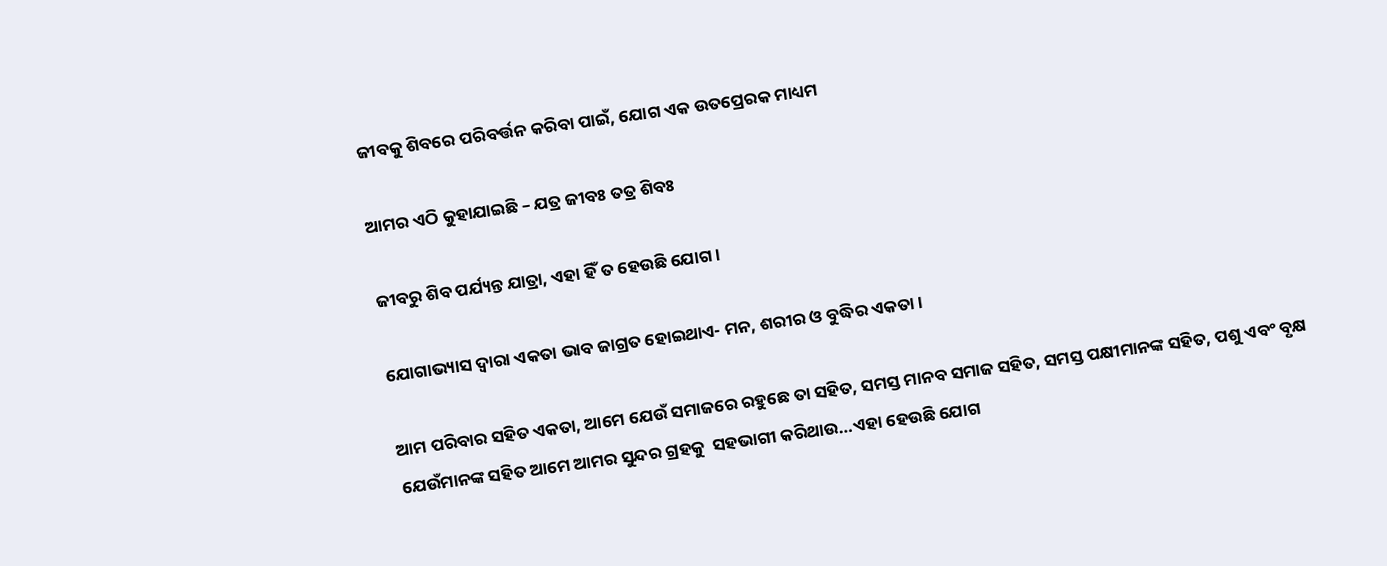ଜୀବକୁ ଶିବରେ ପରିବର୍ତ୍ତନ କରିବା ପାଇଁ, ଯୋଗ ଏକ ଉତପ୍ରେରକ ମାଧ୍ୟମ

ଆମର ଏଠି କୁହାଯାଇଛି – ଯତ୍ର ଜୀବଃ ତତ୍ର ଶିବଃ

ଜୀବରୁ ଶିବ ପର୍ଯ୍ୟନ୍ତ ଯାତ୍ରା, ଏହା ହିଁ ତ ହେଉଛି ଯୋଗ ।

ଯୋଗାଭ୍ୟାସ ଦ୍ୱାରା ଏକତା ଭାବ ଜାଗ୍ରତ ହୋଇଥାଏ- ମନ, ଶରୀର ଓ ବୁଦ୍ଧିର ଏକତା ।

ଆମ ପରିବାର ସହିତ ଏକତା, ଆମେ ଯେଉଁ ସମାଜରେ ରହୁଛେ ତା ସହିତ, ସମସ୍ତ ମାନବ ସମାଜ ସହିତ, ସମସ୍ତ ପକ୍ଷୀମାନଙ୍କ ସହିତ, ପଶୁ ଏବଂ ବୃକ୍ଷ ଯେଉଁମାନଙ୍କ ସହିତ ଆମେ ଆମର ସୁନ୍ଦର ଗ୍ରହକୁ  ସହଭାଗୀ କରିଥାଉ…ଏହା ହେଉଛି ଯୋଗ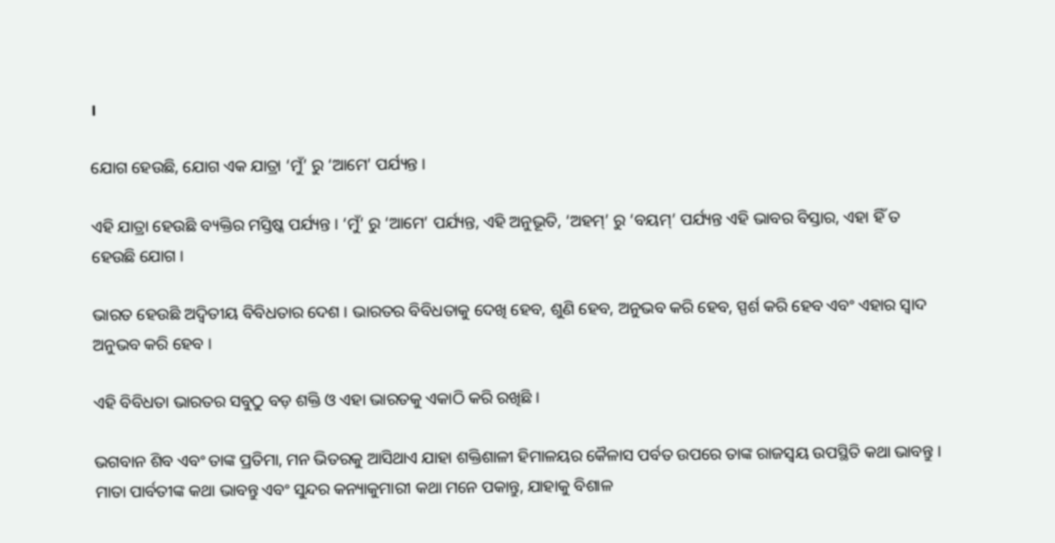।

ଯୋଗ ହେଉଛି, ଯୋଗ ଏକ ଯାତ୍ରା ‘ମୁଁ’ ରୁ ‘ଆମେ’ ପର୍ଯ୍ୟନ୍ତ ।

ଏହି ଯାତ୍ରା ହେଉଛି ବ୍ୟକ୍ତିର ମସ୍ତିଷ୍କ ପର୍ଯ୍ୟନ୍ତ । ‘ମୁଁ’ ରୁ ‘ଆମେ’ ପର୍ଯ୍ୟନ୍ତ, ଏହି ଅନୁଭୂତି, ‘ଅହମ୍’ ରୁ ‘ବୟମ୍’ ପର୍ଯ୍ୟନ୍ତ ଏହି ଭାବର ବିସ୍ତାର, ଏହା ହିଁ ତ ହେଉଛି ଯୋଗ ।

ଭାରତ ହେଉଛି ଅଦ୍ୱିତୀୟ ବିବିଧତାର ଦେଶ । ଭାରତର ବିବିଧତାକୁ ଦେଖି ହେବ, ଶୁଣି ହେବ, ଅନୁଭବ କରି ହେବ, ସ୍ପର୍ଶ କରି ହେବ ଏବଂ ଏହାର ସ୍ୱାଦ ଅନୁଭବ କରି ହେବ ।

ଏହି ବିବିଧତା ଭାରତର ସବୁଠୁ ବଡ଼ ଶକ୍ତି ଓ ଏହା ଭାରତକୁ ଏକାଠି କରି ରଖିଛି ।

ଭଗବାନ ଶିବ ଏବଂ ତାଙ୍କ ପ୍ରତିମା, ମନ ଭିତରକୁ ଆସିଥାଏ ଯାହା ଶକ୍ତିଶାଳୀ ହିମାଳୟର କୈଳାସ ପର୍ବତ ଉପରେ ତାଙ୍କ ରାଜସ୍ୱୟ ଉପସ୍ଥିତି କଥା ଭାବନ୍ତୁ । ମାତା ପାର୍ବତୀଙ୍କ କଥା ଭାବନ୍ତୁ ଏବଂ ସୁନ୍ଦର କନ୍ୟାକୁମାରୀ କଥା ମନେ ପକାନ୍ତୁ, ଯାହାକୁ ବିଶାଳ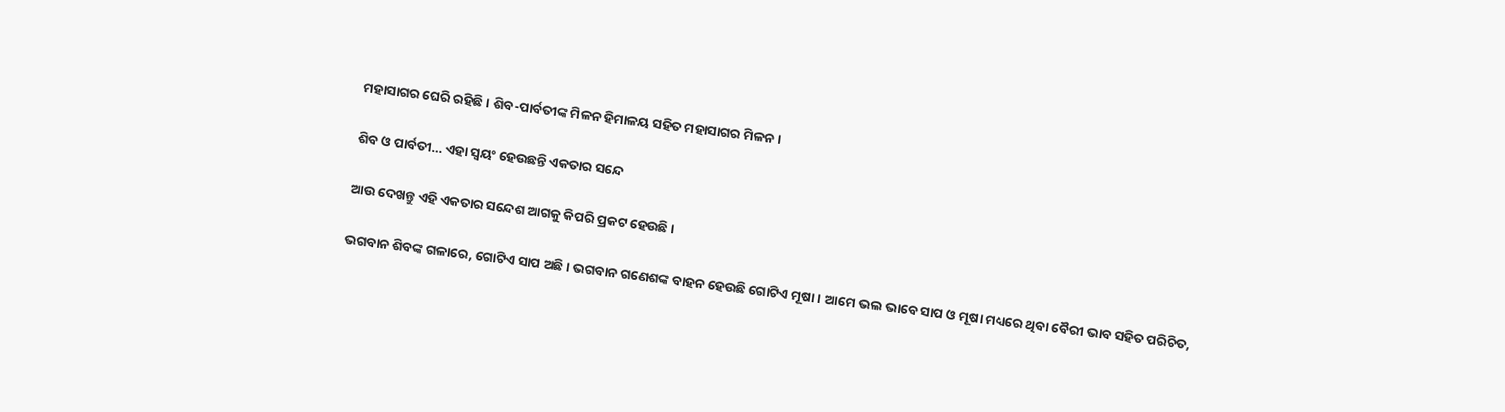ମହାସାଗର ଘେରି ରହିଛି । ଶିବ-ପାର୍ବତୀଙ୍କ ମିଳନ ହିମାଳୟ ସହିତ ମହାସାଗର ମିଳନ ।

ଶିବ ଓ ପାର୍ବତୀ… ଏହା ସ୍ୱୟଂ ହେଉଛନ୍ତି ଏକତାର ସନ୍ଦେ

ଆଉ ଦେଖନ୍ତୁ ଏହି ଏକତାର ସନ୍ଦେଶ ଆଗକୁ କିପରି ପ୍ରକଟ ହେଉଛି ।

ଭଗବାନ ଶିବଙ୍କ ଗଳାରେ, ଗୋଟିଏ ସାପ ଅଛି । ଭଗବାନ ଗଣେଶଙ୍କ ବାହନ ହେଉଛି ଗୋଟିଏ ମୂଷା । ଆମେ ଭଲ ଭାବେ ସାପ ଓ ମୂଷା ମଧ୍ୟରେ ଥିବା ବୈରୀ ଭାବ ସହିତ ପରିଚିତ,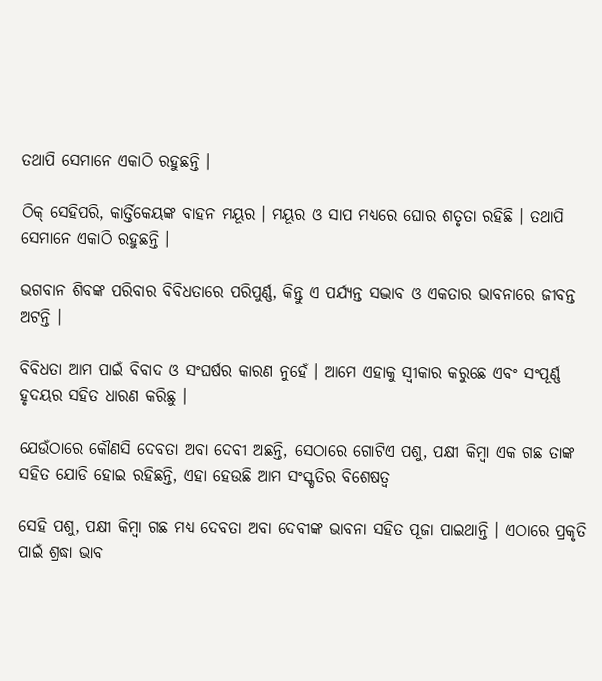ତଥାପି ସେମାନେ ଏକାଠି ରହୁଛନ୍ତି ।

ଠିକ୍ ସେହିପରି, କାର୍ତ୍ତିକେୟଙ୍କ ବାହନ ମୟୂର । ମୟୂର ଓ ସାପ ମଧ୍ୟରେ ଘୋର ଶତୃତା ରହିଛି । ତଥାପି ସେମାନେ ଏକାଠି ରହୁଛନ୍ତି ।

ଭଗବାନ ଶିବଙ୍କ ପରିବାର ବିବିଧତାରେ ପରିପୁର୍ଣ୍ଣ, କିନ୍ତୁ ଏ ପର୍ଯ୍ୟନ୍ତ ସଦ୍ଭାବ ଓ ଏକତାର ଭାବନାରେ ଜୀବନ୍ତ ଅଟନ୍ତି ।

ବିବିଧତା ଆମ ପାଇଁ ବିବାଦ ଓ ସଂଘର୍ଷର କାରଣ ନୁହେଁ । ଆମେ ଏହାକୁ ସ୍ୱୀକାର କରୁଛେ ଏବଂ ସଂପୂର୍ଣ୍ଣ ହୃଦୟର ସହିତ ଧାରଣ କରିଛୁ ।

ଯେଉଁଠାରେ କୌଣସି ଦେବତା ଅବା ଦେବୀ ଅଛନ୍ତି, ସେଠାରେ ଗୋଟିଏ ପଶୁ, ପକ୍ଷୀ କିମ୍ବା ଏକ ଗଛ ତାଙ୍କ ସହିତ ଯୋଡି ହୋଇ ରହିଛନ୍ତି, ଏହା ହେଉଛି ଆମ ସଂସ୍କୃତିର ବିଶେଷତ୍ୱ

ସେହି ପଶୁ, ପକ୍ଷୀ କିମ୍ବା ଗଛ ମଧ୍ୟ ଦେବତା ଅବା ଦେବୀଙ୍କ ଭାବନା ସହିତ ପୂଜା ପାଇଥାନ୍ତି । ଏଠାରେ ପ୍ରକୃତି ପାଇଁ ଶ୍ରଦ୍ଧା ଭାବ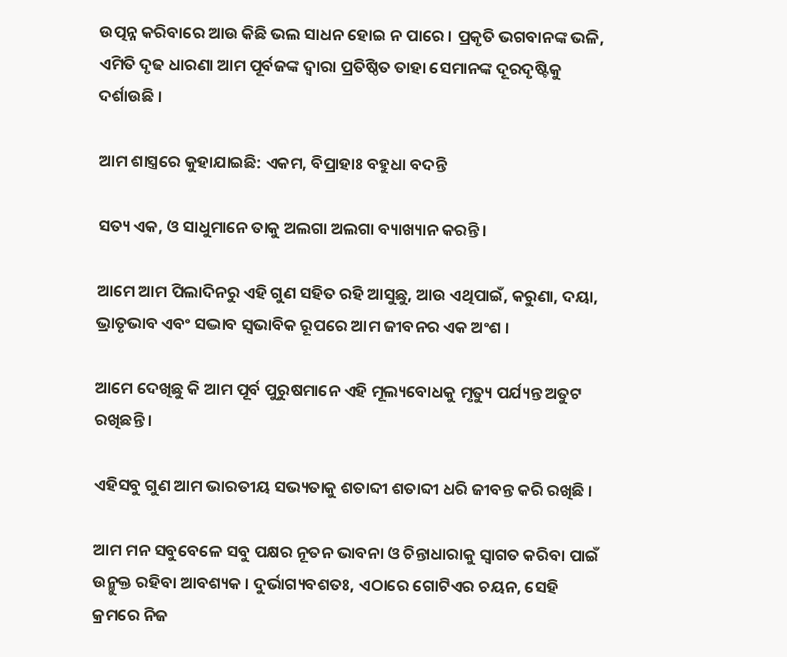ଉତ୍ପନ୍ନ କରିବାରେ ଆଉ କିଛି ଭଲ ସାଧନ ହୋଇ ନ ପାରେ । ପ୍ରକୃତି ଭଗବାନଙ୍କ ଭଳି, ଏମିତି ଦୃଢ ଧାରଣା ଆମ ପୂର୍ବଜଙ୍କ ଦ୍ୱାରା ପ୍ରତିଷ୍ଠିତ ତାହା ସେମାନଙ୍କ ଦୂରଦୃଷ୍ଟିକୁ ଦର୍ଶାଉଛି ।

ଆମ ଶାସ୍ତ୍ରରେ କୁହାଯାଇଛି: ଏକମ, ବିପ୍ରାହାଃ ବହୁଧା ବଦନ୍ତି

ସତ୍ୟ ଏକ, ଓ ସାଧୁମାନେ ତାକୁ ଅଲଗା ଅଲଗା ବ୍ୟାଖ୍ୟାନ କରନ୍ତି ।

ଆମେ ଆମ ପିଲାଦିନରୁ ଏହି ଗୁଣ ସହିତ ରହି ଆସୁଛୁ, ଆଉ ଏଥିପାଇଁ, କରୁଣା, ଦୟା, ଭ୍ରାତୃଭାବ ଏବଂ ସଦ୍ଭାବ ସ୍ୱଭାବିକ ରୂପରେ ଆମ ଜୀବନର ଏକ ଅଂଶ ।

ଆମେ ଦେଖିଛୁ କି ଆମ ପୂର୍ବ ପୁରୁଷମାନେ ଏହି ମୂଲ୍ୟବୋଧକୁ ମୃତ୍ୟୁ ପର୍ଯ୍ୟନ୍ତ ଅତୁଟ ରଖିଛନ୍ତି ।

ଏହିସବୁ ଗୁଣ ଆମ ଭାରତୀୟ ସଭ୍ୟତାକୁ ଶତାବ୍ଦୀ ଶତାବ୍ଦୀ ଧରି ଜୀବନ୍ତ କରି ରଖିଛି ।

ଆମ ମନ ସବୁବେଳେ ସବୁ ପକ୍ଷର ନୂତନ ଭାବନା ଓ ଚିନ୍ତାଧାରାକୁ ସ୍ୱାଗତ କରିବା ପାଇଁ ଉନ୍ମୁକ୍ତ ରହିବା ଆବଶ୍ୟକ । ଦୁର୍ଭାଗ୍ୟବଶତଃ, ଏଠାରେ ଗୋଟିଏର ଚୟନ, ସେହି କ୍ରମରେ ନିଜ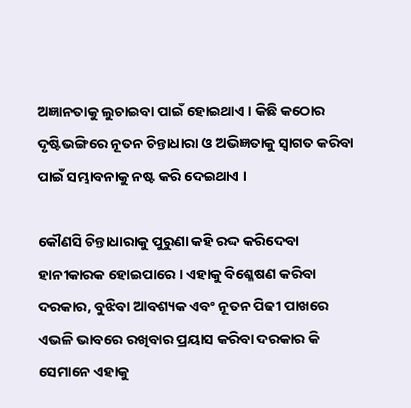ଅଜ୍ଞାନତାକୁ ଲୁଚାଇବା ପାଇଁ ହୋଇଥାଏ । କିଛି କଠୋର ଦୃଷ୍ଟିଭଙ୍ଗିରେ ନୂତନ ଚିନ୍ତାଧାରା ଓ ଅଭିଜ୍ଞତାକୁ ସ୍ୱାଗତ କରିବା ପାଇଁ ସମ୍ଭାବନାକୁ ନଷ୍ଟ କରି ଦେଇଥାଏ ।

କୌଣସି ଚିନ୍ତାଧାରାକୁ ପୁରୁଣା କହି ରଦ୍ଦ କରିଦେବା ହାନୀକାରକ ହୋଇପାରେ । ଏହାକୁ ବିଶ୍ଳେଷଣ କରିବା ଦରକାର, ବୁଝିବା ଆବଶ୍ୟକ ଏବଂ ନୂତନ ପିଢୀ ପାଖରେ ଏଭଳି ଭାବରେ ରଖିବାର ପ୍ରୟାସ କରିବା ଦରକାର କି ସେମାନେ ଏହାକୁ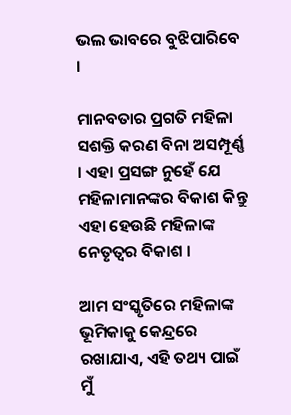ଭଲ ଭାବରେ ବୁଝିପାରିବେ ।

ମାନବତାର ପ୍ରଗତି ମହିଳା ସଶକ୍ତି କରଣ ବିନା ଅସମ୍ପୂର୍ଣ୍ଣ । ଏହା ପ୍ରସଙ୍ଗ ନୁହେଁ ଯେ ମହିଳାମାନଙ୍କର ବିକାଶ କିନ୍ତୁ ଏହା ହେଉଛି ମହିଳାଙ୍କ ନେତୃତ୍ୱର ବିକାଶ ।

ଆମ ସଂସ୍କୃତିରେ ମହିଳାଙ୍କ ଭୂମିକାକୁ କେନ୍ଦ୍ରରେ ରଖାଯାଏ, ଏହି ତଥ୍ୟ ପାଇଁ ମୁଁ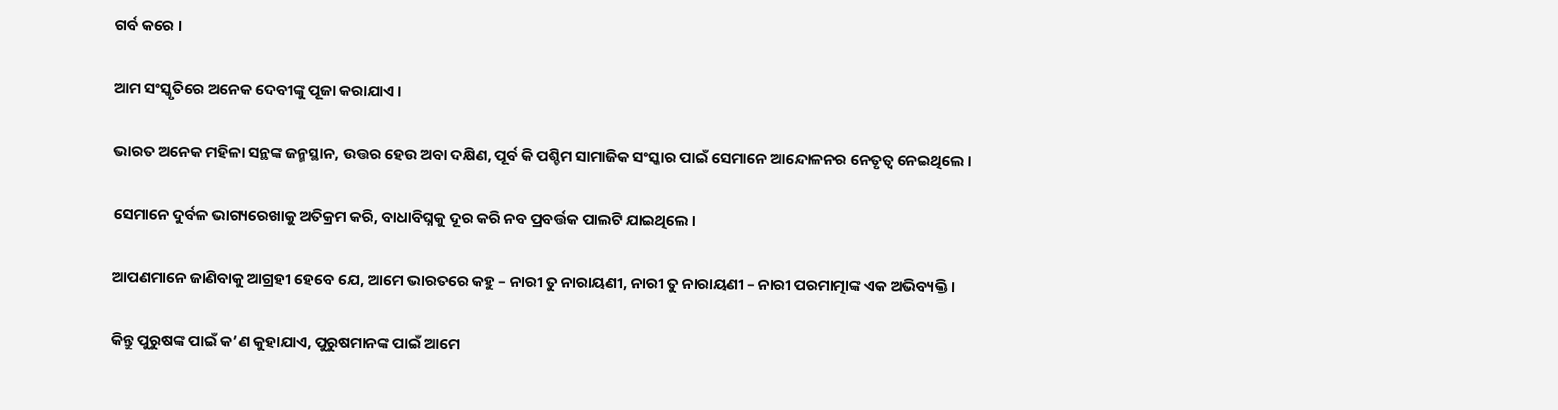ଗର୍ବ କରେ ।

ଆମ ସଂସ୍କୃତିରେ ଅନେକ ଦେବୀଙ୍କୁ ପୂଜା କରାଯାଏ ।

ଭାରତ ଅନେକ ମହିଳା ସନ୍ଥଙ୍କ ଜନ୍ମସ୍ଥାନ, ଉତ୍ତର ହେଉ ଅବା ଦକ୍ଷିଣ, ପୂର୍ବ କି ପଶ୍ଚିମ ସାମାଜିକ ସଂସ୍କାର ପାଇଁ ସେମାନେ ଆନ୍ଦୋଳନର ନେତୃତ୍ୱ ନେଇଥିଲେ ।

ସେମାନେ ଦୁର୍ବଳ ଭାଗ୍ୟରେଖାକୁ ଅତିକ୍ରମ କରି, ବାଧାବିଘ୍ନକୁ ଦୂର କରି ନବ ପ୍ରବର୍ତ୍ତକ ପାଲଟି ଯାଇଥିଲେ ।

ଆପଣମାନେ ଜାଣିବାକୁ ଆଗ୍ରହୀ ହେବେ ଯେ, ଆମେ ଭାରତରେ କହୁ – ନାରୀ ତୁ ନାରାୟଣୀ, ନାରୀ ତୁ ନାରାୟଣୀ – ନାରୀ ପରମାତ୍ମାଙ୍କ ଏକ ଅଭିବ୍ୟକ୍ତି ।

କିନ୍ତୁ ପୁରୁଷଙ୍କ ପାଇଁ କ’ଣ କୁହାଯାଏ, ପୁରୁଷମାନଙ୍କ ପାଇଁ ଆମେ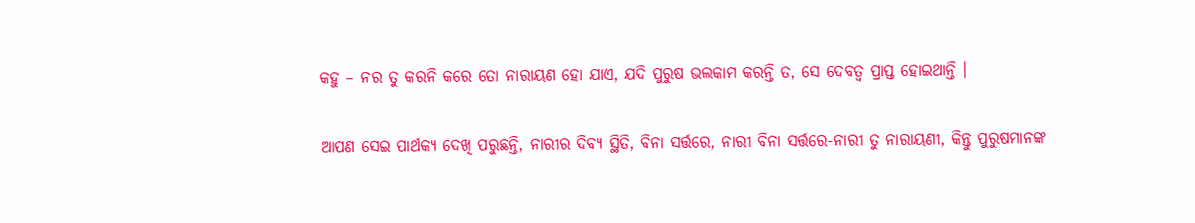କହୁ – ନର ତୁ କରନି କରେ ତୋ ନାରାୟଣ ହୋ ଯାଏ, ଯଦି ପୁରୁଷ ଭଲକାମ କରନ୍ତି ତ, ସେ ଦେବତ୍ୱ ପ୍ରାପ୍ତ ହୋଇଥାନ୍ତି ।

ଆପଣ ସେଇ ପାର୍ଥକ୍ୟ ଦେଖି ପରୁଛନ୍ତି, ନାରୀର ଦିବ୍ୟ ସ୍ଥିତି, ବିନା ସର୍ତ୍ତରେ, ନାରୀ ବିନା ସର୍ତ୍ତରେ-ନାରୀ ତୁ ନାରାୟଣୀ, କିନ୍ତୁ ପୁରୁଷମାନଙ୍କ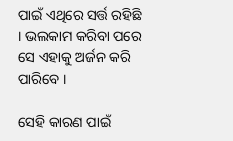ପାଇଁ ଏଥିରେ ସର୍ତ୍ତ ରହିଛି । ଭଲକାମ କରିବା ପରେ ସେ ଏହାକୁ ଅର୍ଜନ କରି ପାରିବେ ।

ସେହି କାରଣ ପାଇଁ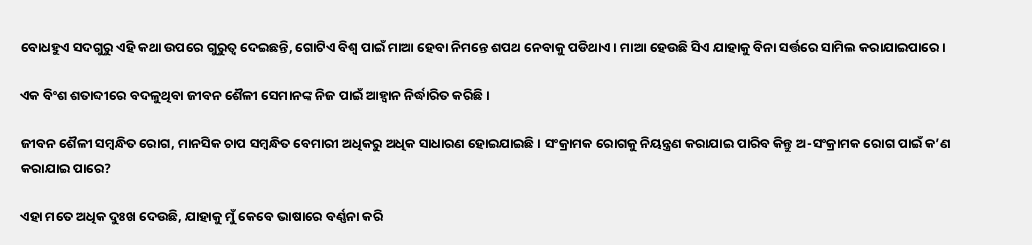ବୋଧହୁଏ ସଦଗୁରୁ ଏହି କଥା ଉପରେ ଗୁରୁତ୍ୱ ଦେଇଛନ୍ତି, ଗୋଟିଏ ବିଶ୍ୱ ପାଇଁ ମାଆ ହେବା ନିମନ୍ତେ ଶପଥ ନେବାକୁ ପଡିଥାଏ । ମାଆ ହେଉଛି ସିଏ ଯାହାକୁ ବିନା ସର୍ତ୍ତରେ ସାମିଲ କରାଯାଇପାରେ ।

ଏକ ବିଂଶ ଶତାବ୍ଦୀରେ ବଦଳୁଥିବା ଜୀବନ ଶୈଳୀ ସେମାନଙ୍କ ନିଜ ପାଇଁ ଆହ୍ୱାନ ନିର୍ଦ୍ଧାରିତ କରିଛି ।

ଜୀବନ ଶୈଳୀ ସମ୍ବନ୍ଧିତ ରୋଗ, ମାନସିକ ଚାପ ସମ୍ବନ୍ଧିତ ବେମାରୀ ଅଧିକରୁ ଅଧିକ ସାଧାରଣ ହୋଇଯାଇଛି । ସଂକ୍ରାମକ ରୋଗକୁ ନିୟନ୍ତ୍ରଣ କରାଯାଇ ପାରିବ କିନ୍ତୁ ଅ-ସଂକ୍ରାମକ ରୋଗ ପାଇଁ କ’ଣ କରାଯାଇ ପାରେ?

ଏହା ମତେ ଅଧିକ ଦୁଃଖ ଦେଉଛି, ଯାହାକୁ ମୁଁ କେବେ ଭାଷାରେ ବର୍ଣ୍ଣନା କରି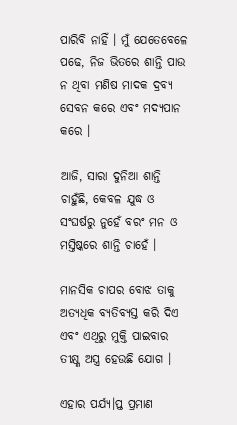ପାରିବି ନାହିଁ । ମୁଁ ଯେତେବେଳେ ପଢେ, ନିଜ ଭିତରେ ଶାନ୍ତି ପାଉ ନ ଥିବା ମଣିଷ ମାଦକ ଦ୍ରବ୍ୟ ସେବନ କରେ ଏବଂ ମଦ୍ୟପାନ କରେ ।

ଆଜି, ସାରା ଦୁନିଆ ଶାନ୍ତି ଚାହୁଁଛି, କେବଳ ଯୁଦ୍ଧ ଓ ସଂଘର୍ଷରୁ ନୁହେଁ ବରଂ ମନ ଓ ମସ୍ତିଷ୍କରେ ଶାନ୍ତି ଚାହେଁ ।

ମାନସିକ ଚାପର ବୋଝ ତାକୁ ଅତ୍ୟଧିକ ବ୍ୟତିବ୍ୟସ୍ତ କରି ଦିଏ ଏବଂ ଏଥିରୁ ମୁକ୍ତି ପାଇବାର ତୀକ୍ଷ୍ଣ ଅସ୍ତ୍ର ହେଉଛି ଯୋଗ ।

ଏହାର ପର୍ଯ୍ୟ।ପ୍ତ ପ୍ରମାଣ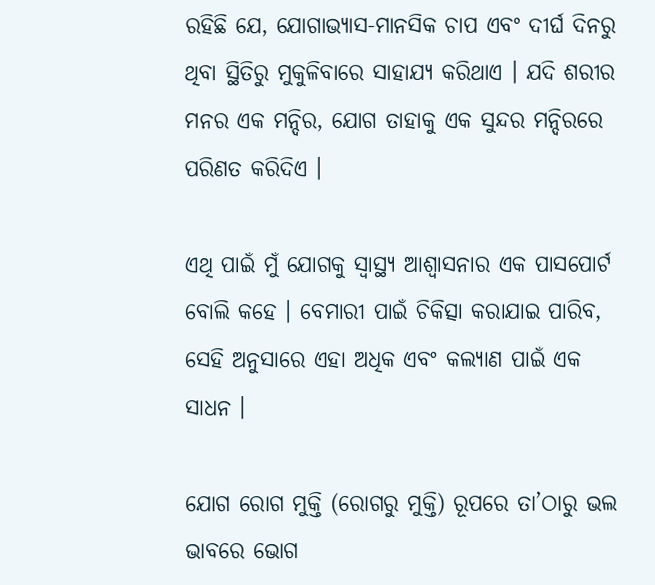ରହିଛି ଯେ, ଯୋଗାଭ୍ୟାସ-ମାନସିକ ଚାପ ଏବଂ ଦୀର୍ଘ ଦିନରୁ ଥିବା ସ୍ଥିତିରୁ ମୁକୁଳିବାରେ ସାହାଯ୍ୟ କରିଥାଏ । ଯଦି ଶରୀର ମନର ଏକ ମନ୍ଦିର, ଯୋଗ ତାହାକୁ ଏକ ସୁନ୍ଦର ମନ୍ଦିରରେ ପରିଣତ କରିଦିଏ ।

ଏଥି ପାଇଁ ମୁଁ ଯୋଗକୁ ସ୍ୱାସ୍ଥ୍ୟ ଆଶ୍ଵାସନାର ଏକ ପାସପୋର୍ଟ ବୋଲି କହେ । ବେମାରୀ ପାଇଁ ଚିକିତ୍ସା କରାଯାଇ ପାରିବ, ସେହି ଅନୁସାରେ ଏହା ଅଧିକ ଏବଂ କଲ୍ୟାଣ ପାଇଁ ଏକ ସାଧନ ।

ଯୋଗ ରୋଗ ମୁକ୍ତି (ରୋଗରୁ ମୁକ୍ତି) ରୂପରେ ତା’ଠାରୁ ଭଲ ଭାବରେ ଭୋଗ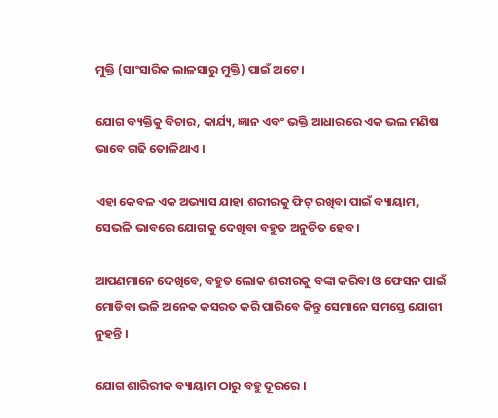ମୁକ୍ତି (ସାଂସାରିକ ଲାଳସାରୁ ମୁକ୍ତି) ପାଇଁ ଅଟେ ।

ଯୋଗ ବ୍ୟକ୍ତିକୁ ବିଚାର, କାର୍ଯ୍ୟ, ଜ୍ଞାନ ଏବଂ ଭକ୍ତି ଆଧାରରେ ଏକ ଭଲ ମଣିଷ ଭାବେ ଗଢି ତୋଳିଥାଏ ।

ଏହା କେବଳ ଏକ ଅଭ୍ୟାସ ଯାହା ଶରୀରକୁ ଫିଟ୍ ରଖିବା ପାଇଁ ବ୍ୟାୟାମ, ସେଭଳି ଭାବରେ ଯୋଗକୁ ଦେଖିବା ବହୁତ ଅନୁଚିତ ହେବ ।

ଆପଣମାନେ ଦେଖିବେ, ବହୁତ ଲୋକ ଶରୀରକୁ ବଙ୍କା କରିବା ଓ ଫେସନ ପାଇଁ ମୋଡିବା ଭଳି ଅନେକ କସରତ କରି ପାରିବେ କିନ୍ତୁ ସେମାନେ ସମସ୍ତେ ଯୋଗୀ ନୁହନ୍ତି ।

ଯୋଗ ଶାରିରୀକ ବ୍ୟାୟାମ ଠାରୁ ବହୁ ଦୂରରେ ।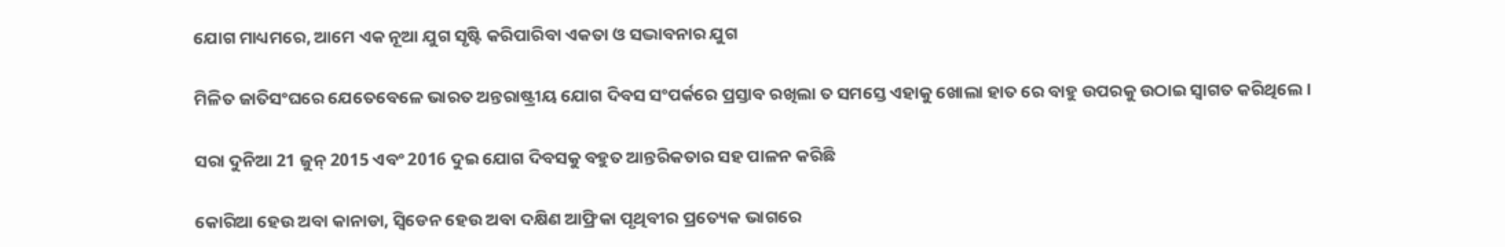ଯୋଗ ମାଧ୍ୟମରେ, ଆମେ ଏକ ନୂଆ ଯୁଗ ସୃଷ୍ଟି କରିପାରିବା ଏକତା ଓ ସଦ୍ଭାବନାର ଯୁଗ

ମିଳିତ ଜାତିସଂଘରେ ଯେତେବେଳେ ଭାରତ ଅନ୍ତରାଷ୍ଟ୍ରୀୟ ଯୋଗ ଦିବସ ସଂପର୍କରେ ପ୍ରସ୍ତାବ ରଖିଲା ତ ସମସ୍ତେ ଏହାକୁ ଖୋଲା ହାତ ରେ ବାହୁ ଉପରକୁ ଉଠାଇ ସ୍ୱାଗତ କରିଥିଲେ ।

ସରା ଦୁନିଆ 21 ଜୁନ୍ 2015 ଏବଂ 2016 ଦୁଇ ଯୋଗ ଦିବସକୁ ବହୁତ ଆନ୍ତରିକତାର ସହ ପାଳନ କରିଛି

କୋରିଆ ହେଉ ଅବା କାନାଡା, ସ୍ୱିଡେନ ହେଉ ଅବା ଦକ୍ଷିଣ ଆଫ୍ରିକା ପୃଥିବୀର ପ୍ରତ୍ୟେକ ଭାଗରେ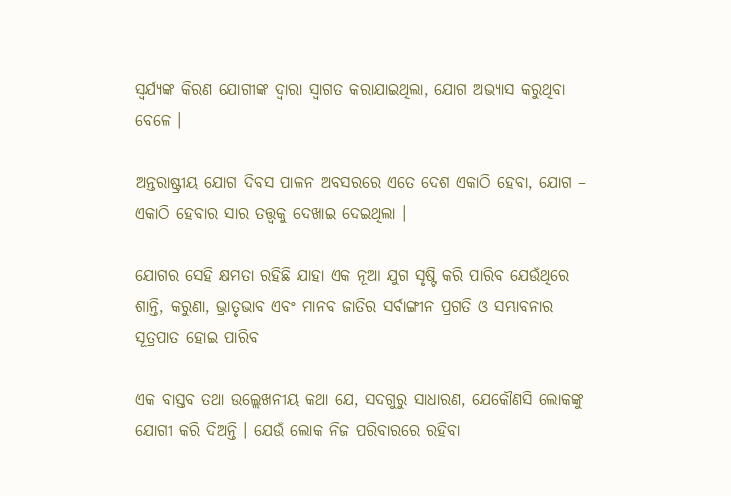ସ୍ୱର୍ଯ୍ୟଙ୍କ କିରଣ ଯୋଗୀଙ୍କ ଦ୍ୱାରା ସ୍ୱାଗତ କରାଯାଇଥିଲା, ଯୋଗ ଅଭ୍ୟାସ କରୁଥିବା ବେଳେ ।

ଅନ୍ତରାଷ୍ଟ୍ରୀୟ ଯୋଗ ଦିବସ ପାଳନ ଅବସରରେ ଏତେ ଦେଶ ଏକାଠି ହେବା, ଯୋଗ – ଏକାଠି ହେବାର ସାର ତତ୍ତ୍ଵକୁ ଦେଖାଇ ଦେଇଥିଲା ।

ଯୋଗର ସେହି କ୍ଷମତା ରହିଛି ଯାହା ଏକ ନୂଆ ଯୁଗ ସୃଷ୍ଟି କରି ପାରିବ ଯେଉଁଥିରେ ଶାନ୍ତି, କରୁଣା, ଭ୍ରାତୃଭାବ ଏବଂ ମାନବ ଜାତିର ସର୍ବାଙ୍ଗୀନ ପ୍ରଗତି ଓ ସମ୍ଭାବନାର ସୂତ୍ରପାତ ହୋଇ ପାରିବ

ଏକ ବାସ୍ତବ ତଥା ଉଲ୍ଲେଖନୀୟ କଥା ଯେ, ସଦଗୁରୁ ସାଧାରଣ, ଯେକୌଣସି ଲୋକଙ୍କୁ ଯୋଗୀ କରି ଦିଅନ୍ତି । ଯେଉଁ ଲୋକ ନିଜ ପରିବାରରେ ରହିବା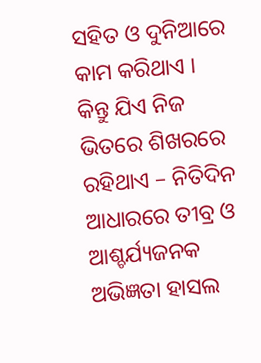ସହିତ ଓ ଦୁନିଆରେ କାମ କରିଥାଏ । କିନ୍ତୁ ଯିଏ ନିଜ ଭିତରେ ଶିଖରରେ ରହିଥାଏ – ନିତିଦିନ ଆଧାରରେ ତୀବ୍ର ଓ ଆଶ୍ଚର୍ଯ୍ୟଜନକ ଅଭିଜ୍ଞତା ହାସଲ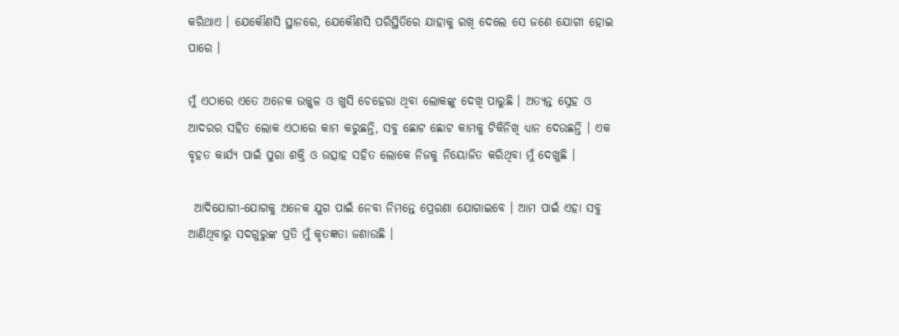କରିଥାଏ । ଯେକୌଣସି ସ୍ଥାନରେ, ଯେକୌଣସି ପରିସ୍ଥିତିରେ ଯାହାକୁ ରଖି ଦେଲେ ସେ ଜଣେ ଯୋଗୀ ହୋଇ ପାରେ ।

ମୁଁ ଏଠାରେ ଏତେ ଅନେକ ଉଜ୍ଜ୍ୱଳ ଓ ଖୁସି ଚେହେରା ଥିବା ଲୋକଙ୍କୁ ଦେଖି ପାରୁଛି । ଅତ୍ୟନ୍ତ ସ୍ନେହ ଓ ଆଦରର ସହିତ ଲୋକ ଏଠାରେ କାମ କରୁଛନ୍ତି, ସବୁ ଛୋଟ ଛୋଟ କାମକୁ ଟିକିନିଖି ଧ୍ୟାନ ଦେଉଛନ୍ତି । ଏକ ବୃହତ କାର୍ଯ୍ୟ ପାଇଁ ପୁରା ଶକ୍ତି ଓ ଉତ୍ସାହ ସହିତ ଲୋକେ ନିଜକୁ ନିୟୋଜିତ କରିଥିବା ମୁଁ ଦେଖୁଛି ।

 ଆଦିଯୋଗୀ-ଯୋଗକୁ ଅନେକ ଯୁଗ ପାଇଁ ନେବା ନିମନ୍ତେ ପ୍ରେରଣା ଯୋଗାଇବେ । ଆମ ପାଇଁ ଏହା ସବୁ ଆଣିଥିବାରୁ ସଦଗୁରୁଙ୍କ ପ୍ରତି ମୁଁ କୃତଜ୍ଞତା ଜଣାଉଛି ।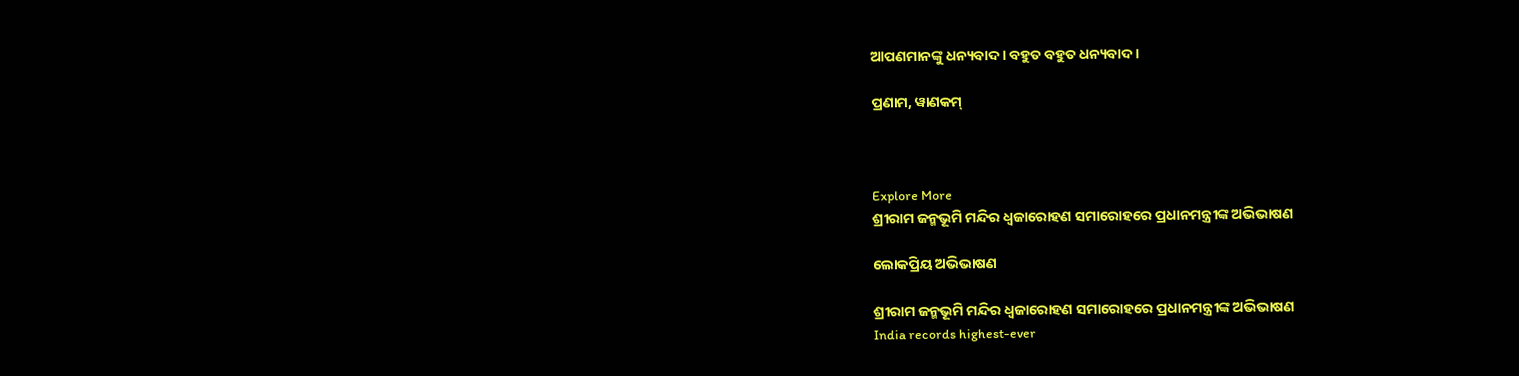ଆପଣମାନଙ୍କୁ ଧନ୍ୟବାଦ । ବହୁତ ବହୁତ ଧନ୍ୟବାଦ ।

ପ୍ରଣାମ, ୱାଣକମ୍



Explore More
ଶ୍ରୀରାମ ଜନ୍ମଭୂମି ମନ୍ଦିର ଧ୍ଵଜାରୋହଣ ସମାରୋହରେ ପ୍ରଧାନମନ୍ତ୍ରୀଙ୍କ ଅଭିଭାଷଣ

ଲୋକପ୍ରିୟ ଅଭିଭାଷଣ

ଶ୍ରୀରାମ ଜନ୍ମଭୂମି ମନ୍ଦିର ଧ୍ଵଜାରୋହଣ ସମାରୋହରେ ପ୍ରଧାନମନ୍ତ୍ରୀଙ୍କ ଅଭିଭାଷଣ
India records highest-ever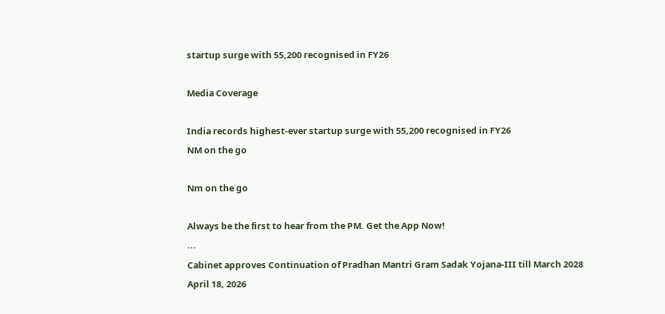startup surge with 55,200 recognised in FY26

Media Coverage

India records highest-ever startup surge with 55,200 recognised in FY26
NM on the go

Nm on the go

Always be the first to hear from the PM. Get the App Now!
...
Cabinet approves Continuation of Pradhan Mantri Gram Sadak Yojana-III till March 2028
April 18, 2026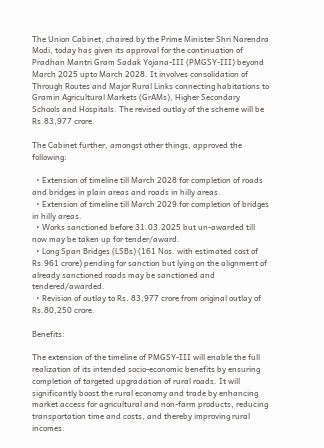The Union Cabinet, chaired by the Prime Minister Shri Narendra Modi, today has given its approval for the continuation of Pradhan Mantri Gram Sadak Yojana-III (PMGSY-III) beyond March 2025 upto March 2028. It involves consolidation of Through Routes and Major Rural Links connecting habitations to Gramin Agricultural Markets (GrAMs), Higher Secondary Schools and Hospitals. The revised outlay of the scheme will be Rs.83,977 crore.

The Cabinet further, amongst other things, approved the following:

  • Extension of timeline till March 2028 for completion of roads and bridges in plain areas and roads in hilly areas.
  • Extension of timeline till March 2029 for completion of bridges in hilly areas.
  • Works sanctioned before 31.03.2025 but un-awarded till now may be taken up for tender/award.
  • Long Span Bridges (LSBs) (161 Nos. with estimated cost of Rs.961 crore) pending for sanction but lying on the alignment of already sanctioned roads may be sanctioned and tendered/awarded.
  • Revision of outlay to Rs. 83,977 crore from original outlay of Rs.80,250 crore.

Benefits:

The extension of the timeline of PMGSY-III will enable the full realization of its intended socio-economic benefits by ensuring completion of targeted upgradation of rural roads. It will significantly boost the rural economy and trade by enhancing market access for agricultural and non-farm products, reducing transportation time and costs, and thereby improving rural incomes.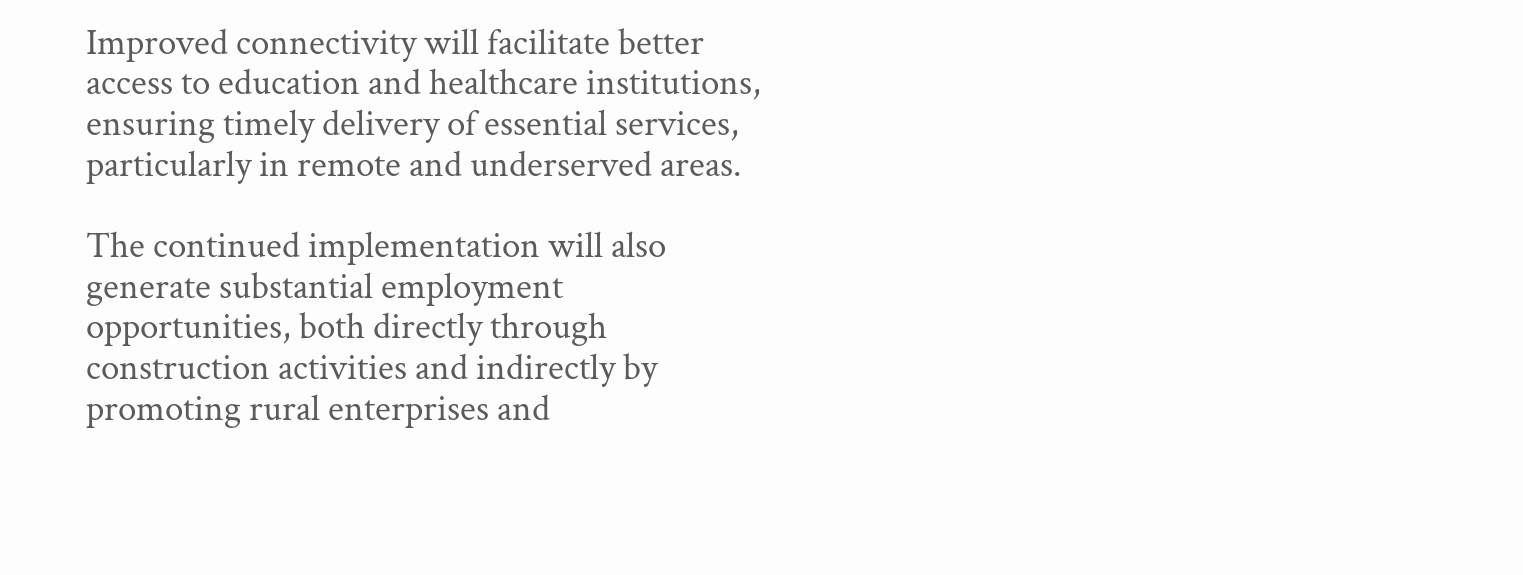Improved connectivity will facilitate better access to education and healthcare institutions, ensuring timely delivery of essential services, particularly in remote and underserved areas.

The continued implementation will also generate substantial employment opportunities, both directly through construction activities and indirectly by promoting rural enterprises and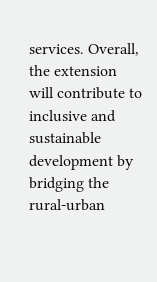services. Overall, the extension will contribute to inclusive and sustainable development by bridging the rural-urban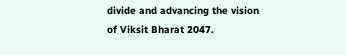divide and advancing the vision of Viksit Bharat 2047.